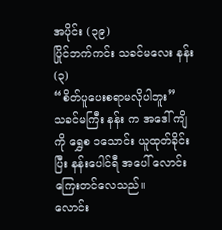အပိုင်း (၃၉)
ပြိုင်ဘက်ကင်း သခင်မလေး နန်း (၃)
“စိတ်ပူပေးစရာမလိုပါဘူး”
သခင်မကြီး နန်း က အဒေါ် ကျိ ကို ရွှေစ ၁သောင်း ယူထုတ်ခိုင်းပြီး နန်းပေါင်ရီ အပေါ် လောင်းကြေးတင်လေသည်။
လောင်း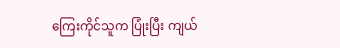ကြေးကိုင်သူက ပြုံးပြီး ကျယ်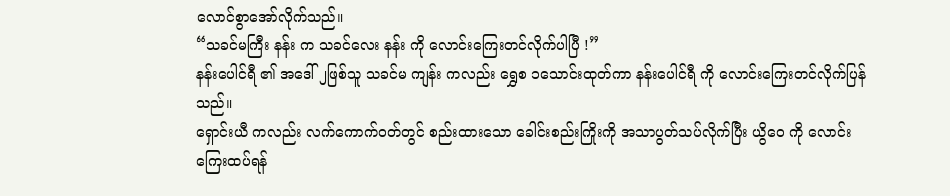လောင်စွာအော်လိုက်သည်။
“သခင်မကြီး နန်း က သခင်လေး နန်း ကို လောင်းကြေးတင်လိုက်ပါပြီ !”
နန်းပေါင်ရီ ၏ အဒေါ် ၂ဖြစ်သူ သခင်မ ကျန်း ကလည်း ရွှေစ ၁သောင်းထုတ်ကာ နန်းပေါင်ရီ ကို လောင်းကြေးတင်လိုက်ပြန်သည်။
ရှောင်းယီ ကလည်း လက်ကောက်ဝတ်တွင် စည်းထားသော ခေါင်းစည်းကြိုးကို အသာပွတ်သပ်လိုက်ပြီး ယွိဝေ ကို လောင်းကြေးထပ်ရန်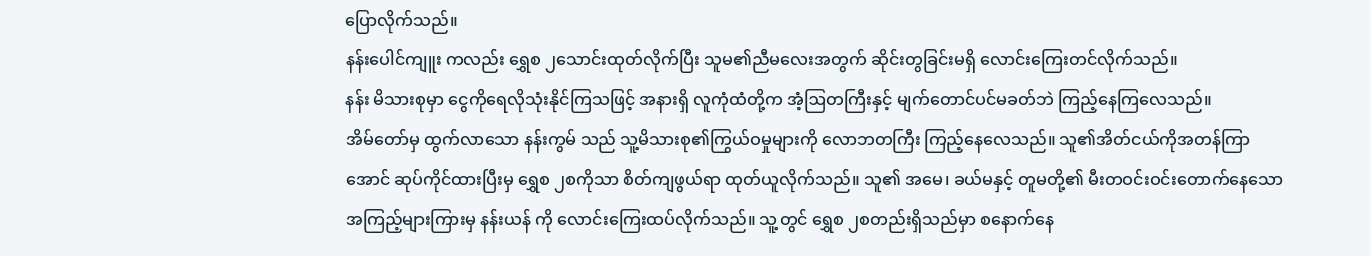ပြောလိုက်သည်။
နန်းပေါင်ကျူး ကလည်း ရွှေစ ၂သောင်းထုတ်လိုက်ပြီး သူမ၏ညီမလေးအတွက် ဆိုင်းတွခြင်းမရှိ လောင်းကြေးတင်လိုက်သည်။
နန်း မိသားစုမှာ ငွေကိုရေလိုသုံးနိုင်ကြသဖြင့် အနားရှိ လူကုံထံတို့က အံ့ဩတကြီးနှင့် မျက်တောင်ပင်မခတ်ဘဲ ကြည့်နေကြလေသည်။
အိမ်တော်မှ ထွက်လာသော နန်းကွမ် သည် သူ့မိသားစု၏ကြွယ်ဝမှုများကို လောဘတကြီး ကြည့်နေလေသည်။ သူ၏အိတ်ငယ်ကိုအတန်ကြာအောင် ဆုပ်ကိုင်ထားပြီးမှ ရွှေစ ၂စကိုသာ စိတ်ကျဖွယ်ရာ ထုတ်ယူလိုက်သည်။ သူ၏ အမေ၊ ခယ်မနှင့် တူမတို့၏ မီးတဝင်းဝင်းတောက်နေသော အကြည့်များကြားမှ နန်းယန် ကို လောင်းကြေးထပ်လိုက်သည်။ သူ့တွင် ရွှေစ ၂စတည်းရှိသည်မှာ စနောက်နေ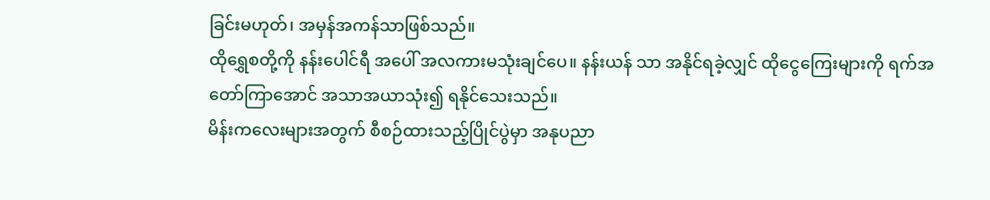ခြင်းမဟုတ်၊ အမှန်အကန်သာဖြစ်သည်။
ထိုရွှေစတို့ကို နန်းပေါင်ရီ အပေါ် အလကားမသုံးချင်ပေ။ နန်းယန် သာ အနိုင်ရခဲ့လျှင် ထိုငွေကြေးများကို ရက်အတော်ကြာအောင် အသာအယာသုံး၍ ရနိုင်သေးသည်။
မိန်းကလေးများအတွက် စီစဉ်ထားသည့်ပြိုင်ပွဲမှာ အနုပညာ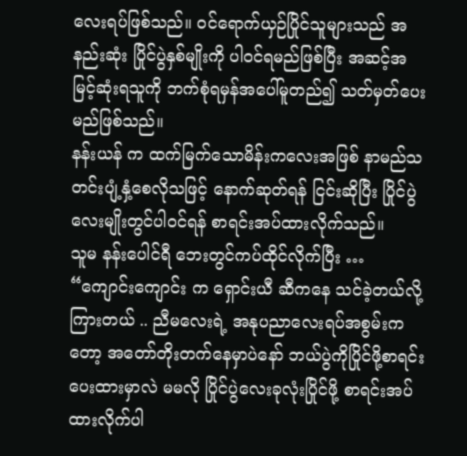လေးရပ်ဖြစ်သည်။ ဝင်ရောက်ယှဉ်ပြိုင်သူများသည် အနည်းဆုံး ပြိုင်ပွဲနှစ်မျိုးကို ပါဝင်ရမည်ဖြစ်ပြီး အဆင့်အမြင့်ဆုံးရသူကို ဘက်စုံရမှန်အပေါ်မူတည်၍ သတ်မှတ်ပေးမည်ဖြစ်သည်။
နန်းယန် က ထက်မြက်သောမိန်းကလေးအဖြစ် နာမည်သတင်းပျံ့နှံ့စေလိုသဖြင့် နောက်ဆုတ်ရန် ငြင်းဆိုပြီး ပြိုင်ပွဲလေးမျိုးတွင်ပါဝင်ရန် စာရင်းအပ်ထားလိုက်သည်။
သူမ နန်းပေါင်ရီ ဘေးတွင်ကပ်ထိုင်လိုက်ပြီး …
“ကျောင်းကျောင်း က ရှောင်းယီ ဆီကနေ သင်ခဲ့တယ်လို့ကြားတယ် .. ညီမလေးရဲ့ အနုပညာလေးရပ်အစွမ်းကတော့ အတော်တိုးတက်နေမှာပဲနော် ဘယ်ပွဲကိုပြိုင်ဖို့စာရင်းပေးထားမှာလဲ မမလို ပြိုင်ပွဲလေးခုလုံးပြိုင်ဖို့ စာရင်းအပ်ထားလိုက်ပါ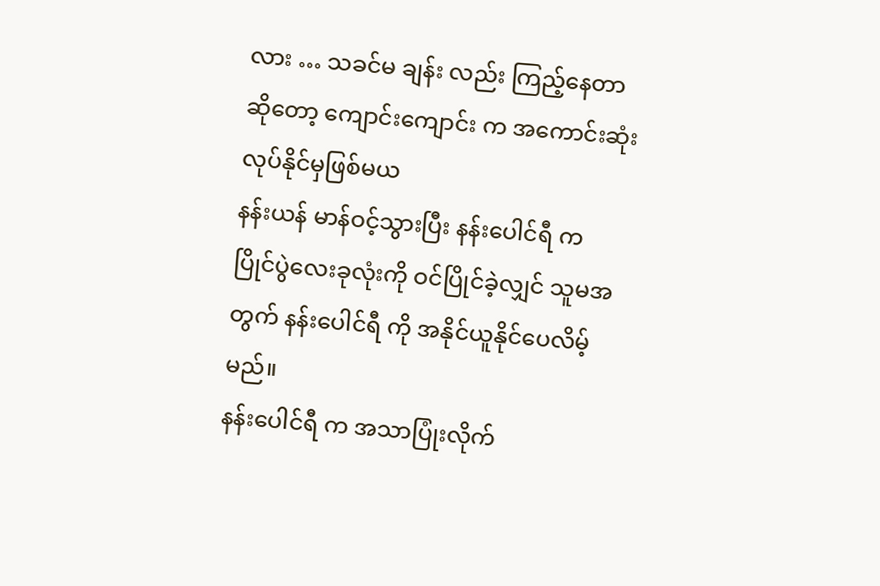လား … သခင်မ ချန်း လည်း ကြည့်နေတာဆိုတော့ ကျောင်းကျောင်း က အကောင်းဆုံးလုပ်နိုင်မှဖြစ်မယ
နန်းယန် မာန်ဝင့်သွားပြီး နန်းပေါင်ရီ က ပြိုင်ပွဲလေးခုလုံးကို ဝင်ပြိုင်ခဲ့လျှင် သူမအတွက် နန်းပေါင်ရီ ကို အနိုင်ယူနိုင်ပေလိမ့်မည်။
နန်းပေါင်ရီ က အသာပြုံးလိုက်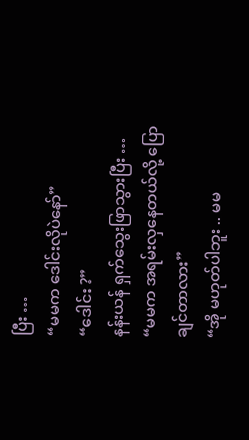ပြီး …
“မမက ဒေါင်းလိုပဲနော်”
“ဒေါင်း ?”
နန်းယန် ရှက်သွေးဖြာသွားပြီး …
“မမက အရမ်းလှနေတယ်လို့ ပြောချင်တာလား”
“အို မဟုတ်ပါဘူး .. မမ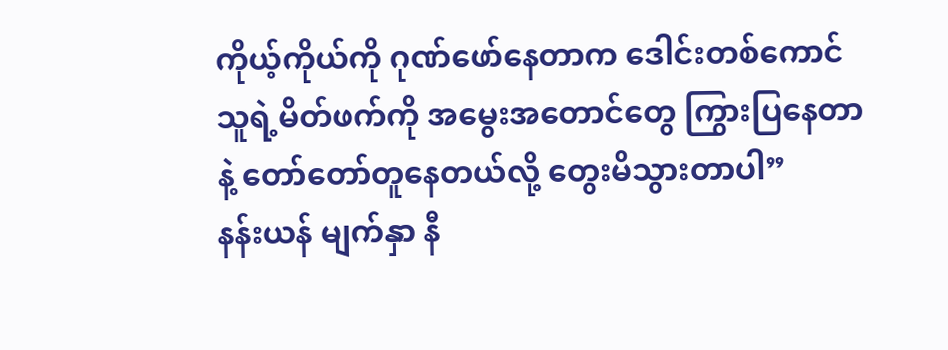ကိုယ့်ကိုယ်ကို ဂုဏ်ဖော်နေတာက ဒေါင်းတစ်ကောင် သူရဲ့မိတ်ဖက်ကို အမွေးအတောင်တွေ ကြွားပြနေတာနဲ့ တော်တော်တူနေတယ်လို့ တွေးမိသွားတာပါ”
နန်းယန် မျက်နှာ နီ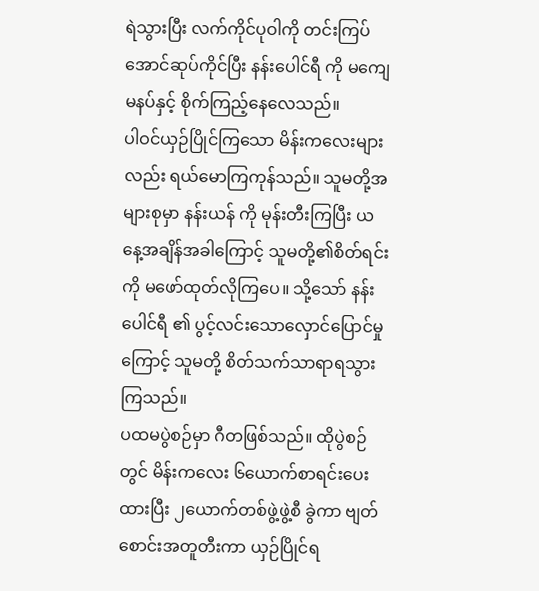ရဲသွားပြီး လက်ကိုင်ပုဝါကို တင်းကြပ်အောင်ဆုပ်ကိုင်ပြီး နန်းပေါင်ရီ ကို မကျေမနပ်နှင့် စိုက်ကြည့်နေလေသည်။
ပါဝင်ယှဉ်ပြိုင်ကြသော မိန်းကလေးများလည်း ရယ်မောကြကုန်သည်။ သူမတို့အများစုမှာ နန်းယန် ကို မုန်းတီးကြပြီး ယနေ့အချိန်အခါကြောင့် သူမတို့၏စိတ်ရင်းကို မဖော်ထုတ်လိုကြပေ။ သို့သော် နန်းပေါင်ရီ ၏ ပွင့်လင်းသောလှောင်ပြောင်မှုကြောင့် သူမတို့ စိတ်သက်သာရာရသွားကြသည်။
ပထမပွဲစဉ်မှာ ဂီတဖြစ်သည်။ ထိုပွဲစဉ်တွင် မိန်းကလေး ၆ယောက်စာရင်းပေးထားပြီး ၂ယောက်တစ်ဖွဲ့ဖွဲ့စီ ခွဲကာ ဗျတ်စောင်းအတူတီးကာ ယှဉ်ပြိုင်ရ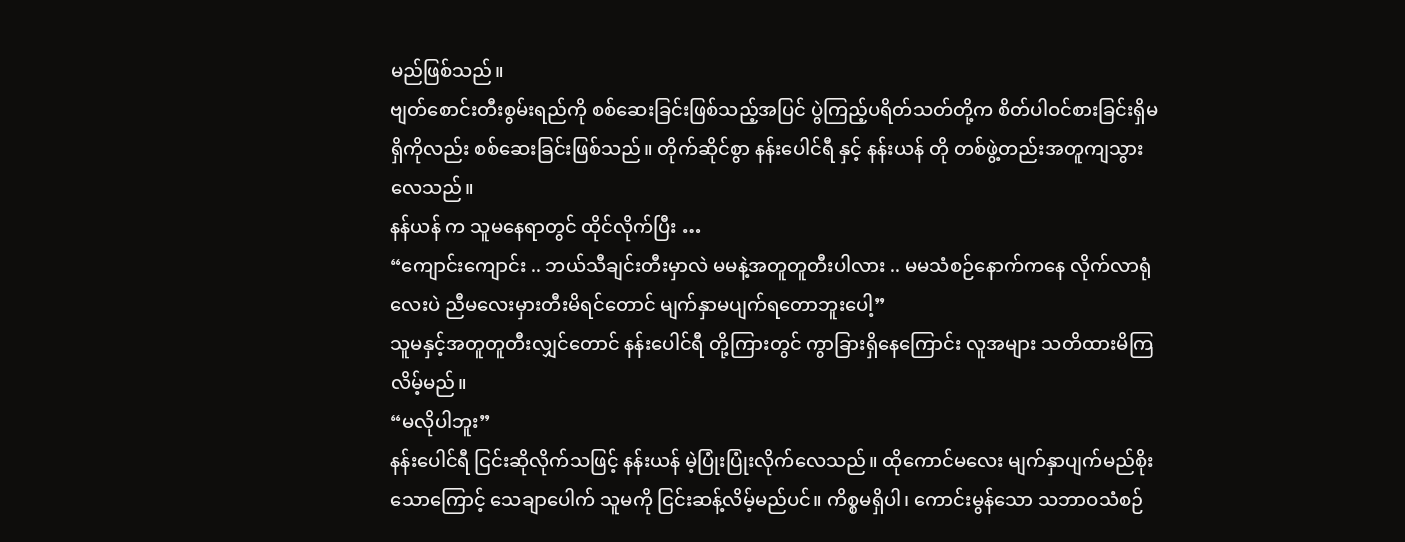မည်ဖြစ်သည်။
ဗျတ်စောင်းတီးစွမ်းရည်ကို စစ်ဆေးခြင်းဖြစ်သည့်အပြင် ပွဲကြည့်ပရိတ်သတ်တို့က စိတ်ပါဝင်စားခြင်းရှိမရှိကိုလည်း စစ်ဆေးခြင်းဖြစ်သည်။ တိုက်ဆိုင်စွာ နန်းပေါင်ရီ နှင့် နန်းယန် တို တစ်ဖွဲ့တည်းအတူကျသွားလေသည်။
နန်ယန် က သူမနေရာတွင် ထိုင်လိုက်ပြီး …
“ကျောင်းကျောင်း .. ဘယ်သီချင်းတီးမှာလဲ မမနဲ့အတူတူတီးပါလား .. မမသံစဉ်နောက်ကနေ လိုက်လာရုံလေးပဲ ညီမလေးမှားတီးမိရင်တောင် မျက်နှာမပျက်ရတောဘူးပေါ့”
သူမနှင့်အတူတူတီးလျှင်တောင် နန်းပေါင်ရီ တို့ကြားတွင် ကွာခြားရှိနေကြောင်း လူအများ သတိထားမိကြလိမ့်မည်။
“မလိုပါဘူး”
နန်းပေါင်ရီ ငြင်းဆိုလိုက်သဖြင့် နန်းယန် မဲ့ပြုံးပြုံးလိုက်လေသည်။ ထိုကောင်မလေး မျက်နှာပျက်မည်စိုးသောကြောင့် သေချာပေါက် သူမကို ငြင်းဆန့်လိမ့်မည်ပင်။ ကိစ္စမရှိပါ၊ ကောင်းမွန်သော သဘာဝသံစဉ်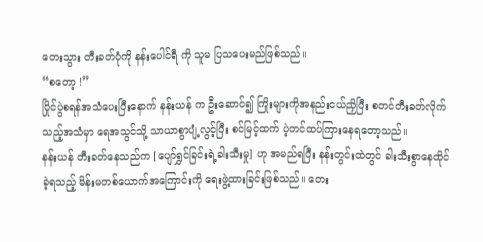တေးသွား တီးခတ်ပုံကို နန်းပေါင်ရီ ကို သူမ ပြသပေးမည်ဖြစ်သည်။
“စတော့ !”
ပြိုင်ပွဲစရန်အသံပေးပြီးနောက် နန်းယန် က ဦးဆောင်၍ ကြိုးများကိုအနည်းငယ်ညှိပြီး စတင်တီးခတ်လိုက်သည့်အသံမှာ ရေအသွင်သို့ သာယာစွာပျံ့လွင့်ပြီး စင်မြင့်ထက် ပဲ့တင်ထပ်ကြားနေရတော့သည်။
နန်းယန် တီးခတ်နေသည်က [ပျော်ရွှင်ခြင်းရဲ့ခါးသီးမှု] ဟု အမည်ရပြီး နန်းတွင်းထဲတွင် ခါးသီးစွာနေထိုင်ခဲ့ရသည့် မိန်းမတစ်ယောက်အကြောင်းကို ရေးဖွဲ့ထားခြင်းဖြစ်သည်။ တေး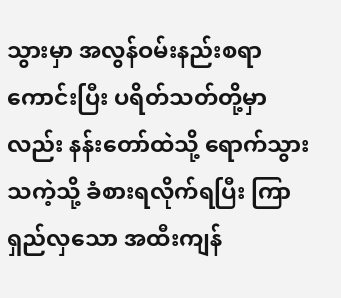သွားမှာ အလွန်ဝမ်းနည်းစရာကောင်းပြီး ပရိတ်သတ်တို့မှာလည်း နန်းတော်ထဲသို့ ရောက်သွားသကဲ့သို့ ခံစားရလိုက်ရပြီး ကြာရှည်လှသော အထီးကျန်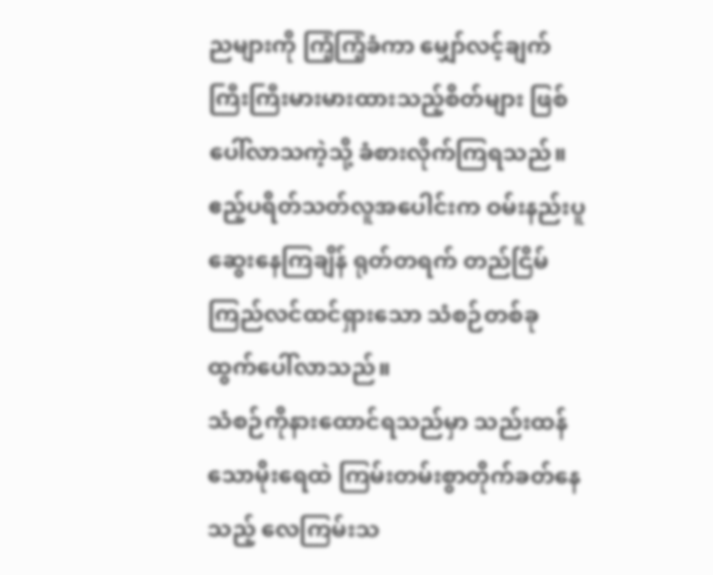ညများကို ကြံ့ကြံ့ခံကာ မျှော်လင့်ချက်ကြီးကြီးမားမားထားသည့်စိတ်များ ဖြစ်ပေါ်လာသကဲ့သို့ ခံစားလိုက်ကြရသည်။
ဧည့်ပရိတ်သတ်လူအပေါင်းက ဝမ်းနည်းပူဆွေးနေကြချိန် ရုတ်တရက် တည်ငြိမ်ကြည်လင်ထင်ရှားသော သံစဉ်တစ်ခုထွက်ပေါ်လာသည်။
သံစဉ်ကိုနားထောင်ရသည်မှာ သည်းထန်သောမိုးရေထဲ ကြမ်းတမ်းစွာတိုက်ခတ်နေသည့် လေကြမ်းသ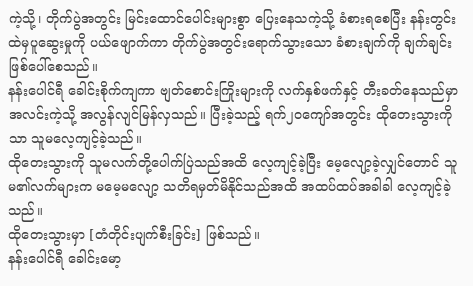ကဲ့သို့၊ တိုက်ပွဲအတွင်း မြင်းထောင်ပေါင်းများစွာ ပြေးနေသကဲ့သို့ ခံစားရစေပြီး နန်းတွင်းထဲမှပူဆွေးမှုကို ပယ်ဖျောက်ကာ တိုက်ပွဲအတွင်းရောက်သွားသော ခံစားချက်ကို ချက်ချင်းဖြစ်ပေါ်စေသည်။
နန်းပေါင်ရီ ခေါင်းစိုက်ကျကာ ဗျတ်စောင်းကြိုးများကို လက်နှစ်ဖက်နှင့် တီးခတ်နေသည်မှာ အလင်းကဲ့သို့ အလွန်လျင်မြန်လှသည်။ ပြီးခဲ့သည့် ရက်၂၀ကျော်အတွင်း ထိုတေးသွားကိုသာ သူမလေ့ကျင့်ခဲ့သည်။
ထိုတေးသွားကို သူမလက်တို့ပေါက်ပြဲသည်အထိ လေ့ကျင့်ခဲ့ပြီး မေ့လျော့ခဲ့လျှင်တောင် သူမ၏လက်များက မမေ့မလျော့ သတိရမှတ်မိနိုင်သည်အထိ အထပ်ထပ်အခါခါ လေ့ကျင့်ခဲ့သည်။
ထိုတေးသွားမှာ [တံတိုင်းပျက်စီးခြင်း] ဖြစ်သည်။
နန်းပေါင်ရီ ခေါင်းမော့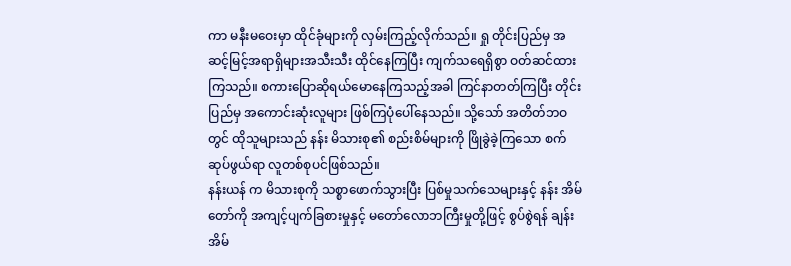ကာ မနီးမဝေးမှာ ထိုင်ခုံများကို လှမ်းကြည့်လိုက်သည်။ ရှု တိုင်းပြည်မှ အဆင့်မြင့်အရာရှိများအသီးသီး ထိုင်နေကြပြီး ကျက်သရေရှိစွာ ဝတ်ဆင်ထားကြသည်။ စကားပြောဆိုရယ်မောနေကြသည့်အခါ ကြင်နာတတ်ကြပြီး တိုင်းပြည်မှ အကောင်းဆုံးလူများ ဖြစ်ကြပုံပေါ်နေသည်။ သို့သော် အတိတ်ဘဝတွင် ထိုသူများသည် နန်း မိသားစု၏ စည်းစိမ်များကို ဖြိုခွဲခဲ့ကြသော စက်ဆုပ်ဖွယ်ရာ လူတစ်စုပင်ဖြစ်သည်။
နန်းယန် က မိသားစုကို သစ္စာဖောက်သွားပြီး ပြစ်မှုသက်သေများနှင့် နန်း အိမ်တော်ကို အကျင့်ပျက်ခြစားမှုနှင့် မတော်လောဘကြီးမှုတို့ဖြင့် စွပ်စွဲရန် ချန်း အိမ်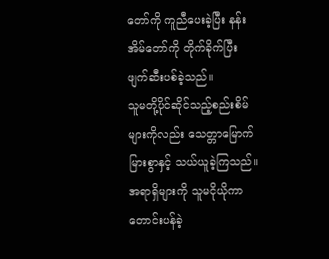တော်ကို ကူညီပေးခဲ့ပြီး နန်း အိမ်တော်ကို တိုက်ခိုက်ပြီး ဖျက်ဆီးပစ်ခဲ့သည်။
သူမတို့ပိုင်ဆိုင်သည့်စည်းစိမ်များကိုလည်း သေတ္တာမြောက်မြားစွာနှင့် သယ်ယူခဲ့ကြသည်။ အရာရှိများကို သူမငိုယိုကာ တောင်းပန်ခဲ့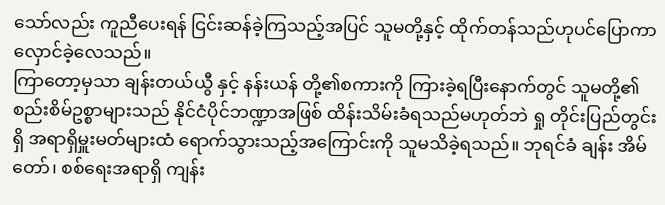သော်လည်း ကူညီပေးရန် ငြင်းဆန်ခဲ့ကြသည့်အပြင် သူမတို့နှင့် ထိုက်တန်သည်ဟုပင်ပြောကာ လှောင်ခဲ့လေသည်။
ကြာတော့မှသာ ချန်းတယ်ယွီ နှင့် နန်းယန် တို့၏စကားကို ကြားခဲ့ရပြီးနောက်တွင် သူမတို့၏ စည်းစိမ်ဥစ္စာများသည် နိုင်ငံပိုင်ဘဏ္ဍာအဖြစ် ထိန်းသိမ်းခံရသည်မဟုတ်ဘဲ ရှု တိုင်းပြည်တွင်းရှိ အရာရှိမှူးမတ်များထံ ရောက်သွားသည့်အကြောင်းကို သူမသိခဲ့ရသည်။ ဘုရင်ခံ ချန်း အိမ်တော်၊ စစ်ရေးအရာရှိ ကျန်း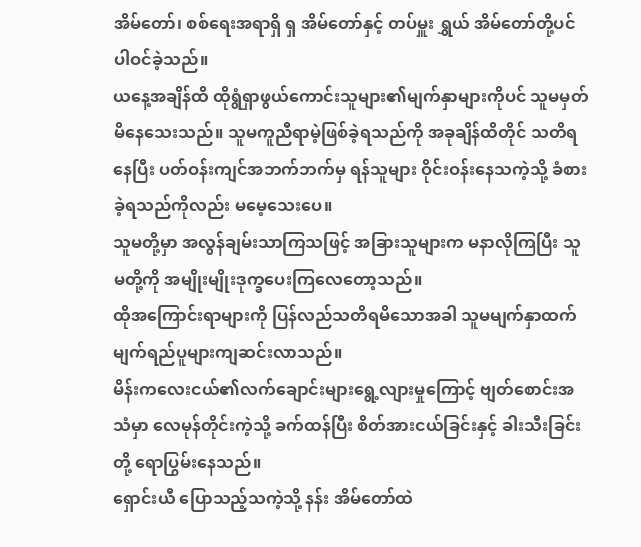အိမ်တော်၊ စစ်ရေးအရာရှိ ရှ အိမ်တော်နှင့် တပ်မှူး ရွှယ် အိမ်တော်တို့ပင် ပါဝင်ခဲ့သည်။
ယနေ့အချိန်ထိ ထိုရွံရှာဖွယ်ကောင်းသူများ၏မျက်နှာများကိုပင် သူမမှတ်မိနေသေးသည်။ သူမကူညီရာမဲ့ဖြစ်ခဲ့ရသည်ကို အခုချိန်ထိတိုင် သတိရနေပြီး ပတ်ဝန်းကျင်အဘက်ဘက်မှ ရန်သူများ ဝိုင်းဝန်းနေသကဲ့သို့ ခံစားခဲ့ရသည်ကိုလည်း မမေ့သေးပေ။
သူမတို့မှာ အလွန်ချမ်းသာကြသဖြင့် အခြားသူများက မနာလိုကြပြီး သူမတို့ကို အမျိုးမျိုးဒုက္ခပေးကြလေတော့သည်။
ထိုအကြောင်းရာများကို ပြန်လည်သတိရမိသောအခါ သူမမျက်နှာထက် မျက်ရည်ပူများကျဆင်းလာသည်။
မိန်းကလေးငယ်၏လက်ချောင်းများရွေ့လျားမှုကြောင့် ဗျတ်စောင်းအသံမှာ လေမုန်တိုင်းကဲ့သို့ ခက်ထန်ပြီး စိတ်အားငယ်ခြင်းနှင့် ခါးသီးခြင်းတို့ ရောပြွမ်းနေသည်။
ရှောင်းယီ ပြောသည့်သကဲ့သို့ နန်း အိမ်တော်ထဲ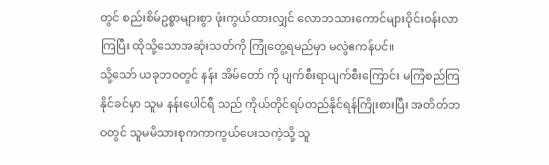တွင် စည်းစိမ်ဥစ္စာများစွာ ဖုံးကွယ်ထားလျှင် လောဘသားကောင်များဝိုင်းဝန်းလာကြပြီး ထိုသို့သောအဆုံးသတ်ကို ကြုံတွေ့ရမည်မှာ မလွဲဧကန်ပင်။
သို့သော် ယခုဘဝတွင် နန်း အိမ်တော် ကို ပျက်စီးရာပျက်စီးကြောင်း မကြံစည်ကြနိုင်ခင်မှာ သူမ နန်းပေါင်ရီ သည် ကိုယ်တိုင်ရပ်တည်နိုင်ရန်ကြိုးစားပြီး အတိတ်ဘဝတွင် သူမမိသားစုကကာကွယ်ပေးသကဲ့သို့ သူ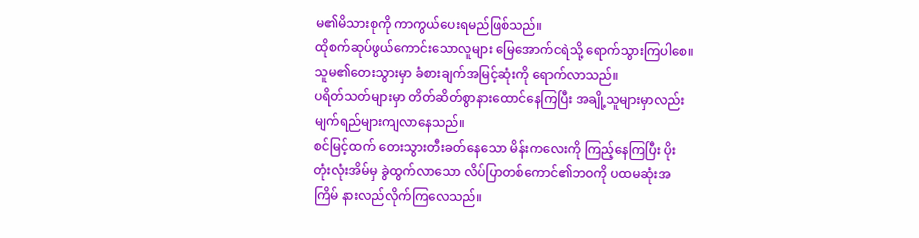မ၏မိသားစုကို ကာကွယ်ပေးရမည်ဖြစ်သည်။
ထိုစက်ဆုပ်ဖွယ်ကောင်းသောလူများ မြေအောက်ငရဲသို့ ရောက်သွားကြပါစေ။
သူမ၏တေးသွားမှာ ခံစားချက်အမြင့်ဆုံးကို ရောက်လာသည်။
ပရိတ်သတ်များမှာ တိတ်ဆိတ်စွာနားထောင်နေကြပြီး အချို့သူများမှာလည်း မျက်ရည်များကျလာနေသည်။
စင်မြင့်ထက် တေးသွားတီးခတ်နေသော မိန်းကလေးကို ကြည့်နေကြပြီး ပိုးတုံးလုံးအိမ်မှ ခွဲထွက်လာသော လိပ်ပြာတစ်ကောင်၏ဘဝကို ပထမဆုံးအကြိမ် နားလည်လိုက်ကြလေသည်။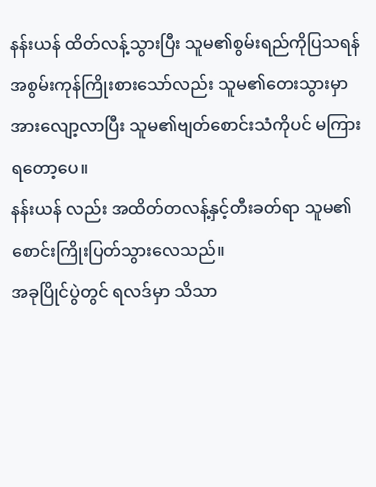နန်းယန် ထိတ်လန့်သွားပြီး သူမ၏စွမ်းရည်ကိုပြသရန် အစွမ်းကုန်ကြိုးစားသော်လည်း သူမ၏တေးသွားမှာ အားလျော့လာပြီး သူမ၏ဗျတ်စောင်းသံကိုပင် မကြားရတော့ပေ။
နန်းယန် လည်း အထိတ်တလန့်နှင့်တီးခတ်ရာ သူမ၏စောင်းကြိုးပြတ်သွားလေသည်။
အခုပြိုင်ပွဲတွင် ရလဒ်မှာ သိသာ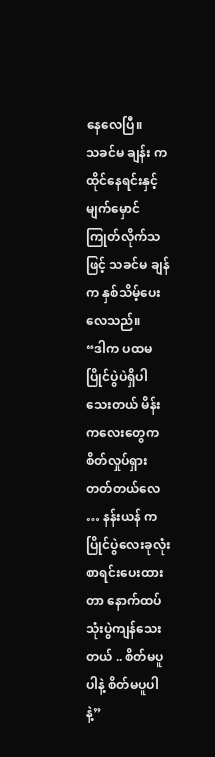နေလေပြီ။
သခင်မ ချန်း က ထိုင်နေရင်းနှင့် မျက်မှောင်ကြုတ်လိုက်သဖြင့် သခင်မ ချန် က နှစ်သိမ့်ပေးလေသည်။
“ဒါက ပထမပြိုင်ပွဲပဲရှိပါသေးတယ် မိန်းကလေးတွေက စိတ်လှုပ်ရှားတတ်တယ်လေ … နန်းယန် က ပြိုင်ပွဲလေးခုလုံး စာရင်းပေးထားတာ နောက်ထပ် သုံးပွဲကျန်သေးတယ် .. စိတ်မပူပါနဲ့ စိတ်မပူပါနဲ့”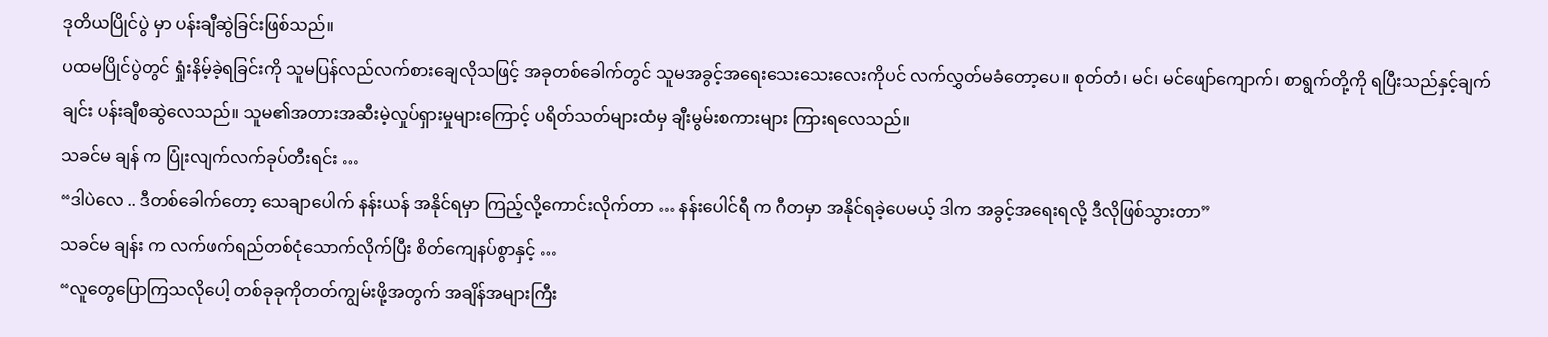ဒုတိယပြိုင်ပွဲ မှာ ပန်းချီဆွဲခြင်းဖြစ်သည်။
ပထမပြိုင်ပွဲတွင် ရှုံးနိမ့်ခဲ့ရခြင်းကို သူမပြန်လည်လက်စားချေလိုသဖြင့် အခုတစ်ခေါက်တွင် သူမအခွင့်အရေးသေးသေးလေးကိုပင် လက်လွှတ်မခံတော့ပေ။ စုတ်တံ၊ မင်၊ မင်ဖျော်ကျောက်၊ စာရွက်တို့ကို ရပြီးသည်နှင့်ချက်ချင်း ပန်းချီစဆွဲလေသည်။ သူမ၏အတားအဆီးမဲ့လှုပ်ရှားမှုများကြောင့် ပရိတ်သတ်များထံမှ ချီးမွမ်းစကားများ ကြားရလေသည်။
သခင်မ ချန် က ပြုံးလျက်လက်ခုပ်တီးရင်း …
“ဒါပဲလေ .. ဒီတစ်ခေါက်တော့ သေချာပေါက် နန်းယန် အနိုင်ရမှာ ကြည့်လို့ကောင်းလိုက်တာ … နန်းပေါင်ရီ က ဂီတမှာ အနိုင်ရခဲ့ပေမယ့် ဒါက အခွင့်အရေးရလို့ ဒီလိုဖြစ်သွားတာ”
သခင်မ ချန်း က လက်ဖက်ရည်တစ်ငုံသောက်လိုက်ပြီး စိတ်ကျေနပ်စွာနှင့် …
“လူတွေပြောကြသလိုပေါ့ တစ်ခုခုကိုတတ်ကျွမ်းဖို့အတွက် အချိန်အများကြီး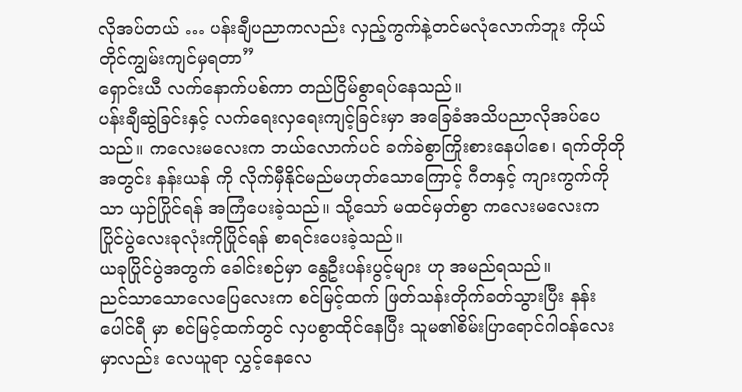လိုအပ်တယ် … ပန်းချီပညာကလည်း လှည့်ကွက်နဲ့တင်မလုံလောက်ဘူး ကိုယ်တိုင်ကျွမ်းကျင်မှရတာ”
ရှောင်းယီ လက်နောက်ပစ်ကာ တည်ငြိမ်စွာရပ်နေသည်။
ပန်းချီဆွဲခြင်းနှင့် လက်ရေးလှရေးကျင့်ခြင်းမှာ အခြေခံအသိပညာလိုအပ်ပေသည်။ ကလေးမလေးက ဘယ်လောက်ပင် ခက်ခဲစွာကြိုးစားနေပါစေ၊ ရက်တိုတိုအတွင်း နန်းယန် ကို လိုက်မှီနိုင်မည်မဟုတ်သောကြောင့် ဂီတနှင့် ကျားကွက်ကိုသာ ယှဉ်ပြိုင်ရန် အကြံပေးခဲ့သည်။ သို့သော် မထင်မှတ်စွာ ကလေးမလေးက ပြိုင်ပွဲလေးခုလုံးကိုပြိုင်ရန် စာရင်းပေးခဲ့သည်။
ယခုပြိုင်ပွဲအတွက် ခေါင်းစဉ်မှာ နွေဦးပန်းပွင့်များ ဟု အမည်ရသည်။
ညင်သာသောလေပြေလေးက စင်မြင့်ထက် ဖြတ်သန်းတိုက်ခတ်သွားပြီး နန်းပေါင်ရီ မှာ စင်မြင့်ထက်တွင် လှပစွာထိုင်နေပြီး သူမ၏စိမ်းပြာရောင်ဂါဝန်လေးမှာလည်း လေယူရာ လွှင့်နေလေ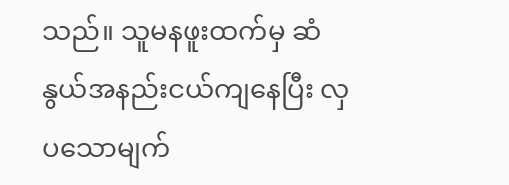သည်။ သူမနဖူးထက်မှ ဆံနွယ်အနည်းငယ်ကျနေပြီး လှပသောမျက်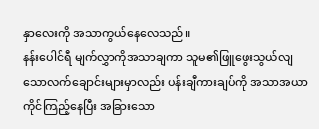နှာလေးကို အသာကွယ်နေလေသည်။
နန်းပေါင်ရီ မျက်လွှာကိုအသာချကာ သူမ၏ဖြူဖွေးသွယ်လျသောလက်ချောင်းများမှာလည်း ပန်းချီကားချပ်ကို အသာအယာကိုင်ကြည့်နေပြီး အခြားသော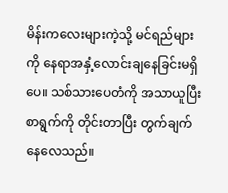မိန်းကလေးများကဲ့သို့ မင်ရည်များကို နေရာအနှံ့လောင်းချနေခြင်းမရှိပေ။ သစ်သားပေတံကို အသာယူပြီး စာရွက်ကို တိုင်းတာပြီး တွက်ချက်နေလေသည်။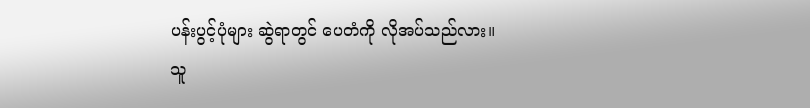ပန်းပွင့်ပုံများ ဆွဲရာတွင် ပေတံကို လိုအပ်သည်လား။
သူ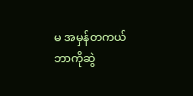မ အမှန်တကယ် ဘာကိုဆွဲ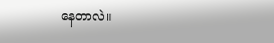နေတာလဲ။